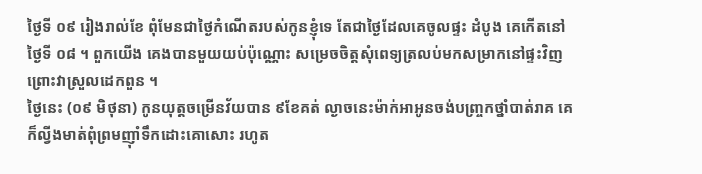ថ្ងៃទី ០៩ រៀងរាល់ខែ ពុំមែនជាថ្ងៃកំណើតរបស់កូនខ្ញុំទេ តែជាថ្ងៃដែលគេចូលផ្ទះ ដំបូង គេកើតនៅថ្ងៃទី ០៨ ។ ពួកយើង គេងបានមួយយប់ប៉ុណ្ណោះ សម្រេចចិត្តសុំពេទ្យត្រលប់មកសម្រាកនៅផ្ទះវិញ ព្រោះវាស្រួលដេកពួន ។
ថ្ងៃនេះ (០៩ មិថុនា) កូនយុត្តចម្រើនវ័យបាន ៩ខែគត់ ល្ងាចនេះម៉ាក់អាអូនចង់បញ្ច្រកថ្នាំបាត់រាគ គេក៏ល្វីងមាត់ពុំព្រមញ៉ាំទឹកដោះគោសោះ រហូត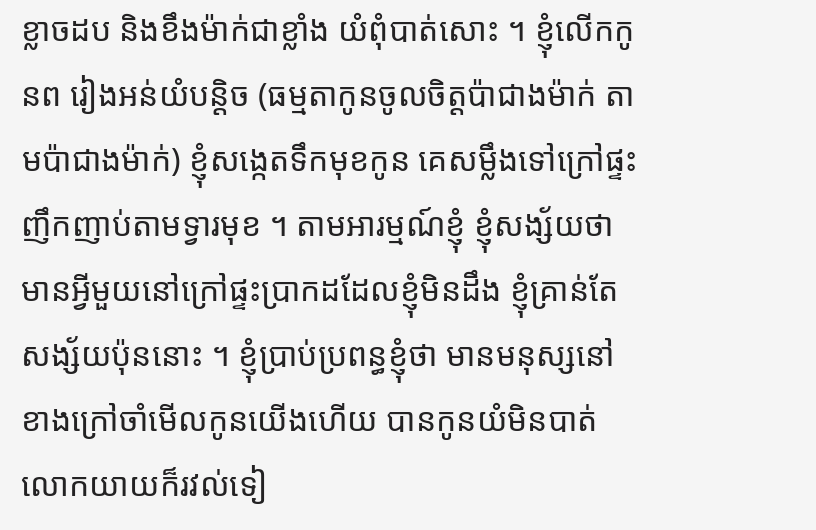ខ្លាចដប និងខឹងម៉ាក់ជាខ្លាំង យំពុំបាត់សោះ ។ ខ្ញុំលើកកូនព រៀងអន់យំបន្តិច (ធម្មតាកូនចូលចិត្តប៉ាជាងម៉ាក់ តាមប៉ាជាងម៉ាក់) ខ្ញុំសង្កេតទឹកមុខកូន គេសម្លឹងទៅក្រៅផ្ទះញឹកញាប់តាមទ្វារមុខ ។ តាមអារម្មណ៍ខ្ញុំ ខ្ញុំសង្ស័យថាមានអ្វីមួយនៅក្រៅផ្ទះប្រាកដដែលខ្ញុំមិនដឹង ខ្ញុំគ្រាន់តែសង្ស័យប៉ុននោះ ។ ខ្ញុំប្រាប់ប្រពន្ធខ្ញុំថា មានមនុស្សនៅខាងក្រៅចាំមើលកូនយើងហើយ បានកូនយំមិនបាត់ លោកយាយក៏រវល់ទៀ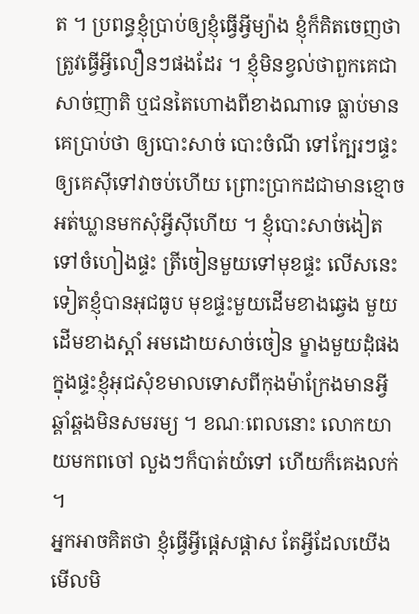ត ។ ប្រពន្ធខ្ញុំប្រាប់ឲ្យខ្ញុំធ្វើអ្វីម្យ៉ាង ខ្ញុំក៏គិតចេញថាត្រូវធ្វើអ្វីលឿនៗផងដែរ ។ ខ្ញុំមិនខ្វល់ថាពួកគេជាសាច់ញាតិ ឬជនតៃហោងពីខាងណាទេ ធ្លាប់មានគេប្រាប់ថា ឲ្យបោះសាច់ បោះចំណី ទៅក្បែរៗផ្ទះឲ្យគេស៊ីទៅវាចប់ហើយ ព្រោះប្រាកដជាមានខ្មោចអត់ឃ្លានមកសុំអ្វីស៊ីហើយ ។ ខ្ញុំបោះសាច់ងៀត ទៅចំហៀងផ្ទះ ត្រីចៀនមួយទៅមុខផ្ទះ លើសនេះទៀតខ្ញុំបានអុជធូប មុខផ្ទះមួយដើមខាងឆ្វេង មួយដើមខាងស្ដាំ អមដោយសាច់ចៀន ម្ខាងមួយដុំផង ក្នុងផ្ទះខ្ញុំអុជសុំខមាលទោសពីកុងម៉ាក្រែងមានអ្វីឆ្គាំឆ្គងមិនសមរម្យ ។ ខណៈពេលនោះ លោកយាយមកពចៅ លួងៗក៏បាត់យំទៅ ហើយក៏គេងលក់ ។
អ្នកអាចគិតថា ខ្ញុំធ្វើអ្វីផ្ដេសផ្ដាស តែអ្វីដែលយើងមើលមិ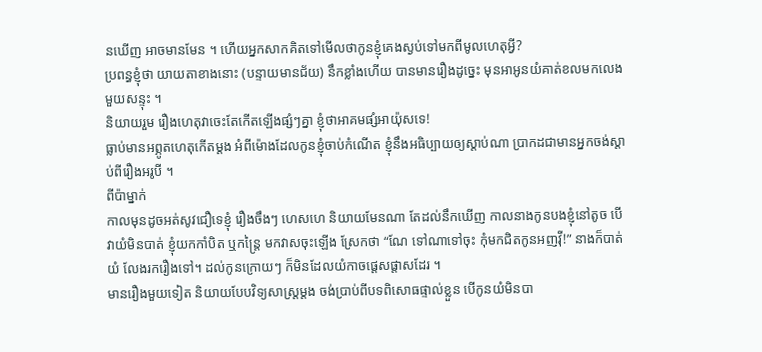នឃើញ អាចមានមែន ។ ហើយអ្នកសាកគិតទៅមើលថាកូនខ្ញុំគេងស្ងប់ទៅមកពីមូលហេតុអ្វី?
ប្រពន្ធខ្ញុំថា យាយតាខាងនោះ (បន្ទាយមានជ័យ) នឹកខ្លាំងហើយ បានមានរឿងដូច្នេះ មុនអាអូនយំគាត់ខលមកលេងមួយសន្ទុះ ។
និយាយរួម រឿងហេតុវាចេះតែកើតឡើងផ្សំៗគ្នា ខ្ញុំថាអាគមផ្សំអាយ៉ុសទេ!
ធ្លាប់មានអព្ភូតហេតុកើតម្ដង អំពីម៉ោងដែលកូនខ្ញុំចាប់កំណើត ខ្ញុំនឹងអធិប្បាយឲ្យស្ដាប់ណា ប្រាកដជាមានអ្នកចង់ស្ដាប់ពីរឿងអរូបី ។
ពីប៉ាម្នាក់
កាលមុនដូចអត់សូវជឿទេខ្ញុំ រឿងចឹងៗ ហេសហេ និយាយមែនណា តែដល់នឹកឃើញ កាលនាងកូនបងខ្ញុំនៅតូច បើវាយំមិនបាត់ ខ្ញុំយកកាំបិត ឬកន្ត្រៃ មកវាសចុះឡើង ស្រែកថា “ណែ ទៅណាទៅចុះ កុំមកជិតកូនអញវ៉ី!” នាងក៏បាត់យំ លែងរករឿងទៅ។ ដល់កូនក្រោយៗ ក៏មិនដែលយំកាចផ្ដេសផ្ដាសដែរ ។
មានរឿងមួយទៀត និយាយបែបវិទ្យសាស្ត្រម្ដង ចង់ប្រាប់ពីបទពិសោធផ្ទាល់ខ្លួន បើកូនយំមិនបា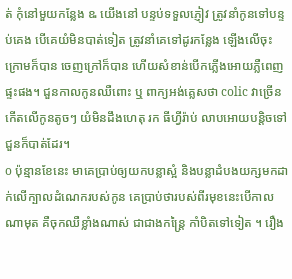ត់ កុំនៅមួយកន្លែង ឩ យើងនៅ បន្ទប់ទទួលភ្ញៀវ ត្រូវនាំកូនទៅបន្ទប់គេង បើគេយំមិនបាត់ទៀត ត្រូវនាំគេទៅដូរកន្លែង ឡើងលើចុះក្រោមក៏បាន ចេញក្រៅក៏បាន ហើយសំខាន់បើកភ្លើងអោយភ្លឺពេញផ្ទះផង។ ជួនកាលកូនឈឺពោះ ឬ ពាក្យអង់គ្លេសថា colic វាច្រើនកើតលើកូនតូចៗ យំមិនដឹងហេតុ រក ធីហ្វីរ៉ាប់ លាបអោយបន្តិចទៅ ជួនក៏បាត់ដែរ។
o ប៉ុន្មានខែនេះ មាគេប្រាប់ឲ្យយកបន្លាស្អំ និងបន្លាដំបងយក្សមកដាក់លើក្បាលដំណេករបស់កូន គេប្រាប់ថារបស់ពីរមុខនេះបើកាលណាមុត គឺចុកឈឺខ្លាំងណាស់ ជាជាងកន្ត្រៃ កាំបិតទៅទៀត ។ រឿង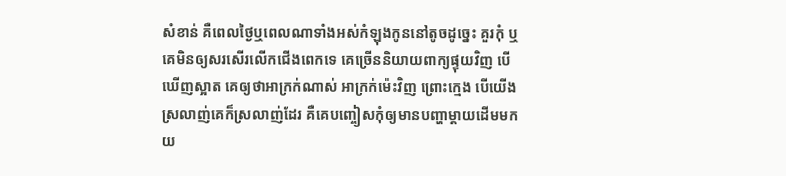សំខាន់ គឺពេលថ្ងៃឬពេលណាទាំងអស់កំឡុងកូននៅតូចដូច្នេះ គួរកុំ ឬគេមិនឲ្យសរសើរលើកជើងពេកទេ គេច្រើននិយាយពាក្យផ្ទុយវិញ បើឃើញស្អាត គេឲ្យថាអាក្រក់ណាស់ អាក្រក់ម៉េះវិញ ព្រោះក្មេង បើយើងស្រលាញ់គេក៏ស្រលាញ់ដែរ គឺគេបញ្ចៀសកុំឲ្យមានបញ្ហាម្ដាយដើមមកយ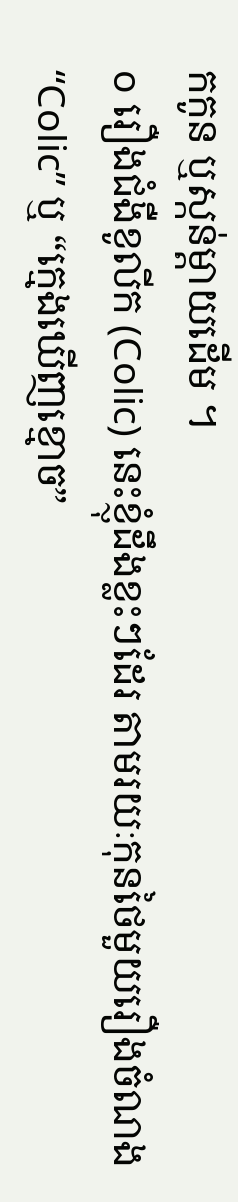កកូន ឬស្កន់ម្ដាយដើម ។
o រឿងជំងឺខូលីក (Colic) នេះខ្ញុំដឹងខ្លះៗដែរ តាមរយៈកុនថៃមួយរឿងចំណង “Colic” ឬ “ក្មេងឃើញខ្មោច”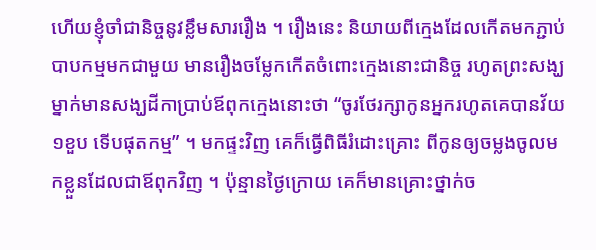ហើយខ្ញុំចាំជានិច្ចនូវខ្លឹមសាររឿង ។ រឿងនេះ និយាយពីក្មេងដែលកើតមកភ្ជាប់បាបកម្មមកជាមួយ មានរឿងចម្លែកកើតចំពោះក្មេងនោះជានិច្ច រហូតព្រះសង្ឃម្នាក់មានសង្ឃដីកាប្រាប់ឪពុកក្មេងនោះថា “ចូរថែរក្សាកូនអ្នករហូតគេបានវ័យ១ខួប ទើបផុតកម្ម” ។ មកផ្ទះវិញ គេក៏ធ្វើពិធីរំដោះគ្រោះ ពីកូនឲ្យចម្លងចូលមកខ្លួនដែលជាឪពុកវិញ ។ ប៉ុន្មានថ្ងៃក្រោយ គេក៏មានគ្រោះថ្នាក់ច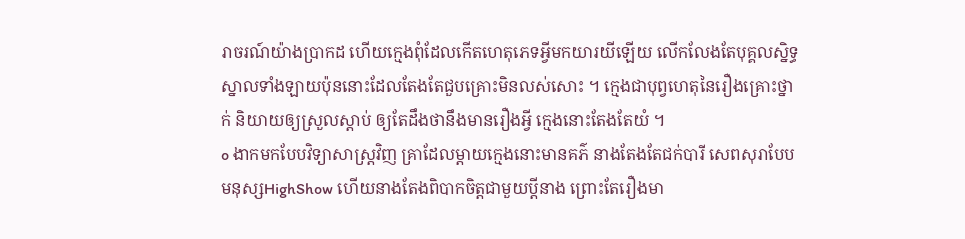រាចរណ៍យ៉ាងប្រាកដ ហើយក្មេងពុំដែលកើតហេតុភេទអ្វីមកយារយីឡើយ លើកលែងតែបុគ្គលស្និទ្ធស្នាលទាំងឡាយប៉ុននោះដែលតែងតែជួបគ្រោះមិនលស់សោះ ។ ក្មេងជាបុព្វហេតុនៃរឿងគ្រោះថ្នាក់ និយាយឲ្យស្រួលស្ដាប់ ឲ្យតែដឹងថានឹងមានរឿងអ្វី ក្មេងនោះតែងតែយំ ។
o ងាកមកបែបវិទ្យាសាស្ត្រវិញ គ្រាដែលម្ដាយក្មេងនោះមានគភ៌ នាងតែងតែជក់បារី សេពសុរាបែបមនុស្សHighShow ហើយនាងតែងពិបាកចិត្តជាមួយប្ដីនាង ព្រោះតែរឿងមា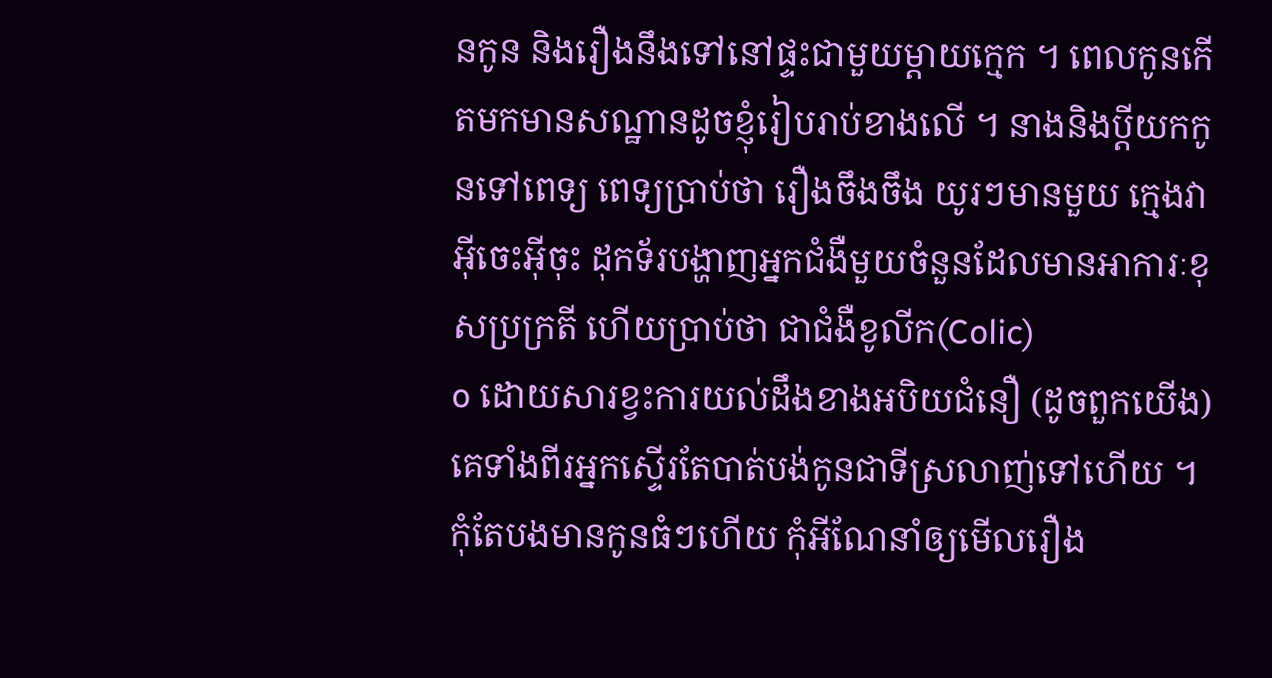នកូន និងរឿងនឹងទៅនៅផ្ទះជាមួយម្ដាយក្មេក ។ ពេលកូនកើតមកមានសណ្ឋានដូចខ្ញុំរៀបរាប់ខាងលើ ។ នាងនិងប្ដីយកកូនទៅពេទ្យ ពេទ្យប្រាប់ថា រឿងចឹងចឹង យូរៗមានមួយ ក្មេងវាអ៊ីចេះអ៊ីចុះ ដុកទ័របង្ហាញអ្នកជំងឺមួយចំនួនដែលមានអាការៈខុសប្រក្រតី ហើយប្រាប់ថា ជាជំងឺខូលីក(Colic)
o ដោយសារខ្វះការយល់ដឹងខាងអបិយជំនឿ (ដូចពួកយើង) គេទាំងពីរអ្នកស្ទើរតែបាត់បង់កូនជាទីស្រលាញ់ទៅហើយ ។ កុំតែបងមានកូនធំៗហើយ កុំអីណែនាំឲ្យមើលរឿង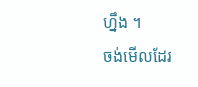ហ្នឹង ។
ចង់មើលដែរ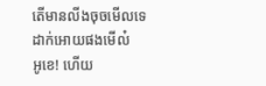តើមានលីងចុចមើលទេ ដាក់អោយផងមើល៎
អូខេ! ហើយ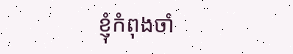ខ្ញុំកំពុងចាំ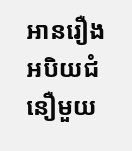អានរឿងអបិយជំនឿមួយ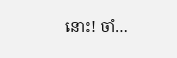នោះ! ចាំ…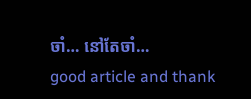ចាំ… នៅតែចាំ…
good article and thank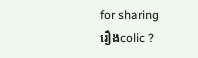for sharing
រឿងcolic ?